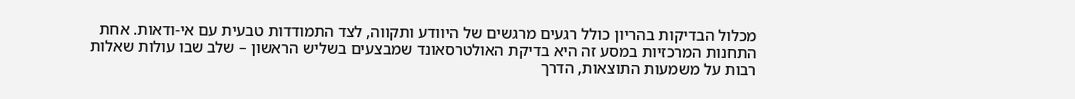מכלול הבדיקות בהריון כולל רגעים מרגשים של היוודע ותקווה, לצד התמודדות טבעית עם אי-ודאות. אחת התחנות המרכזיות במסע זה היא בדיקת האולטרסאונד שמבצעים בשליש הראשון – שלב שבו עולות שאלות רבות על משמעות התוצאות, הדרך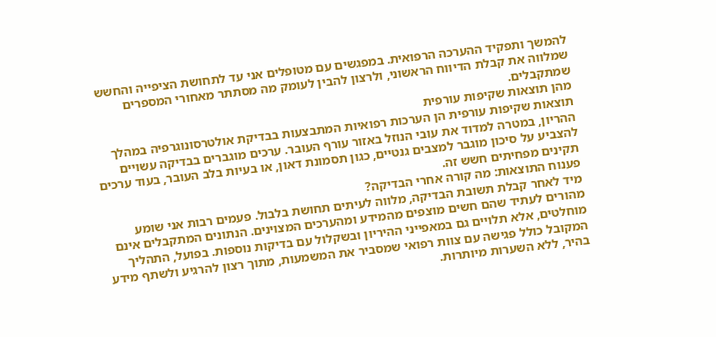להמשך ותפקיד ההערכה הרפואית. במפגשים עם מטופלים אני עד לתחושת הציפייה והחשש שמלווה את קבלת הדיווח הראשוני, ולרצון להבין לעומק מה מסתתר מאחורי המספרים שמתקבלים.
מהן תוצאות שקיפות עורפית
תוצאות שקיפות עורפית הן הערכות רפואיות המתבצעות בבדיקת אולטרסונוגרפיה במהלך ההריון, במטרה למדוד את עובי הנוזל באזור עורף העובר. ערכים מוגברים בבדיקה עשויים להצביע על סיכון מוגבר למצבים גנטיים, כגון תסמונת דאון, או בעיות בלב העובר, בעוד ערכים תקינים מפחיתים חשש זה.
פענוח התוצאות: מה קורה אחרי הבדיקה?
מיד לאחר קבלת תשובת הבדיקה, מלווה לעיתים תחושת בלבול. פעמים רבות אני שומע מהורים לעתיד שהם חשים מוצפים מהמידע ומהערכים המצוינים. הנתונים המתקבלים אינם מוחלטים, אלא תלויים גם במאפייני ההיריון ובשקלול עם בדיקות נוספות. בפועל, התהליך המקובל כולל פגישה עם צוות רפואי שמסביר את המשמעות, מתוך רצון להרגיע ולשתף מידע בהיר, ללא השערות מיותרות.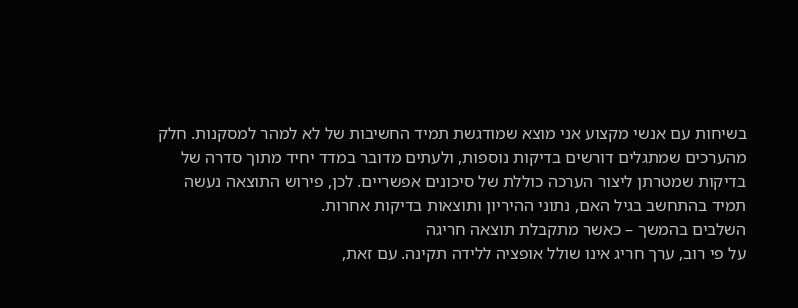בשיחות עם אנשי מקצוע אני מוצא שמודגשת תמיד החשיבות של לא למהר למסקנות. חלק מהערכים שמתגלים דורשים בדיקות נוספות, ולעתים מדובר במדד יחיד מתוך סדרה של בדיקות שמטרתן ליצור הערכה כוללת של סיכונים אפשריים. לכן, פירוש התוצאה נעשה תמיד בהתחשב בגיל האם, נתוני ההיריון ותוצאות בדיקות אחרות.
השלבים בהמשך – כאשר מתקבלת תוצאה חריגה
על פי רוב, ערך חריג אינו שולל אופציה ללידה תקינה. עם זאת,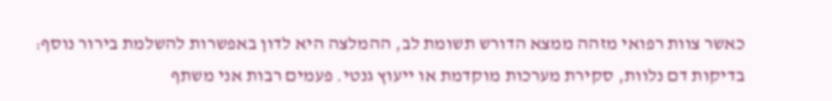כאשר צוות רפואי מזהה ממצא הדורש תשומת לב, ההמלצה היא לדון באפשרות להשלמת בירור נוסף: בדיקות דם נלוות, סקירת מערכות מוקדמת או ייעוץ גנטי. פעמים רבות אני משתף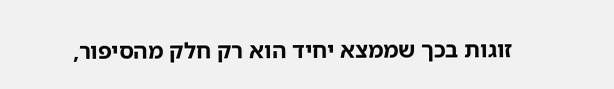זוגות בכך שממצא יחיד הוא רק חלק מהסיפור,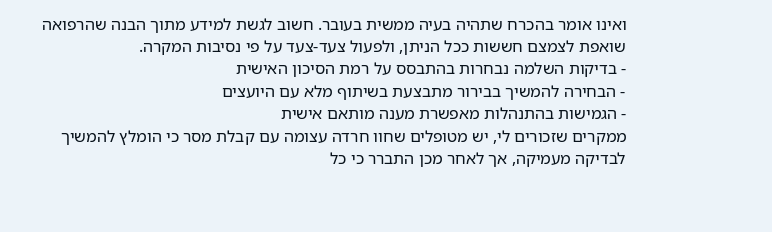ואינו אומר בהכרח שתהיה בעיה ממשית בעובר. חשוב לגשת למידע מתוך הבנה שהרפואה שואפת לצמצם חששות ככל הניתן, ולפעול צעד-צעד על פי נסיבות המקרה.
- בדיקות השלמה נבחרות בהתבסס על רמת הסיכון האישית
- הבחירה להמשיך בבירור מתבצעת בשיתוף מלא עם היועצים
- הגמישות בהתנהלות מאפשרת מענה מותאם אישית
ממקרים שזכורים לי, יש מטופלים שחוו חרדה עצומה עם קבלת מסר כי הומלץ להמשיך לבדיקה מעמיקה, אך לאחר מכן התברר כי כל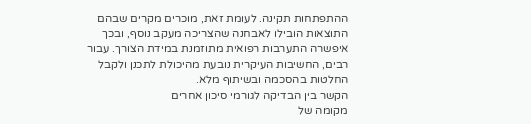ההתפתחות תקינה. לעומת זאת, מוכרים מקרים שבהם התוצאות הובילו לאבחנה שהצריכה מעקב נוסף, ובכך איפשרה התערבות רפואית מתוזמנת במידת הצורך. עבור רבים, החשיבות העיקרית נובעת מהיכולת לתכנן ולקבל החלטות בהסכמה ובשיתוף מלא.
הקשר בין הבדיקה לגורמי סיכון אחרים
מקומה של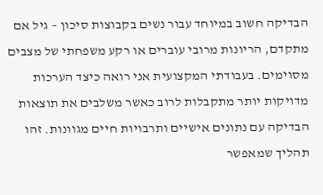הבדיקה חשוב במיוחד עבור נשים בקבוצות סיכון – גיל אם מתקדם, הריונות מרובי עוברים או רקע משפחתי של מצבים מסוימים. בעבודתי המקצועית אני רואה כיצד הערכות מדויקות יותר מתקבלות לרוב כאשר משלבים את תוצאות הבדיקה עם נתונים אישיים ותרבויות חיים מגוונות. זהו תהליך שמאפשר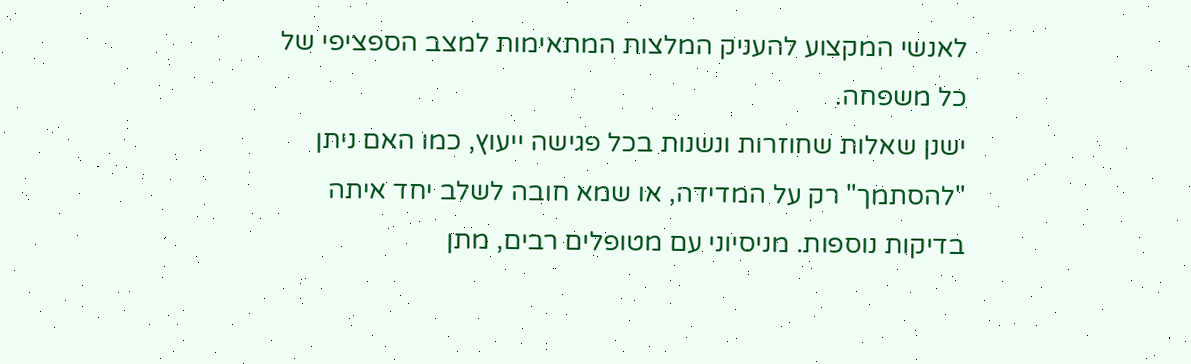לאנשי המקצוע להעניק המלצות המתאימות למצב הספציפי של כל משפחה.
ישנן שאלות שחוזרות ונשנות בכל פגישה ייעוץ, כמו האם ניתן "להסתמך" רק על המדידה, או שמא חובה לשלב יחד איתה בדיקות נוספות. מניסיוני עם מטופלים רבים, מתן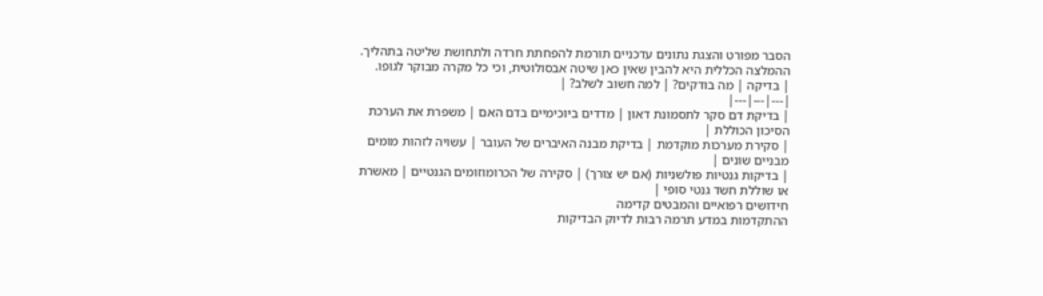הסבר מפורט והצגת נתונים עדכניים תורמת להפחתת חרדה ולתחושת שליטה בתהליך. ההמלצה הכללית היא להבין שאין כאן שיטה אבסולוטית, וכי כל מקרה מבוקר לגופו.
| בדיקה | מה בודקים? | למה חשוב לשלב? |
|---|---|---|
| בדיקת דם סקר לתסמונת דאון | מדדים ביוכימיים בדם האם | משפרת את הערכת הסיכון הכוללת |
| סקירת מערכות מוקדמת | בדיקת מבנה האיברים של העובר | עשויה לזהות מומים מבניים שונים |
| בדיקות גנטיות פולשניות (אם יש צורך) | סקירה של הכרומוזומים הגנטיים | מאשרת או שוללת חשד גנטי סופי |
חידושים רפואיים והמבטים קדימה
ההתקדמות במדע תרמה רבות לדיוק הבדיקות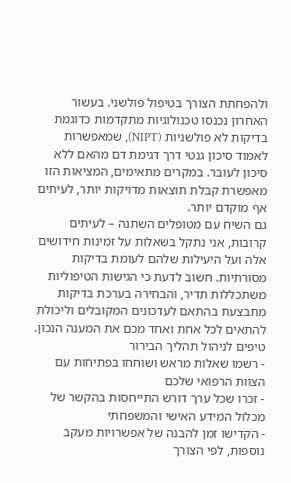ולהפחתת הצורך בטיפול פולשני. בעשור האחרון נכנסו טכנולוגיות מתקדמות כדוגמת בדיקות לא פולשניות (NIPT), שמאפשרות לאמוד סיכון גנטי דרך דגימת דם מהאם ללא סיכון לעובר. במקרים מתאימים, המציאות הזו מאפשרת קבלת תוצאות מדויקות יותר, לעיתים אף מוקדם יותר.
גם השיח עם מטופלים השתנה – לעיתים קרובות, אני נתקל בשאלות על זמינות חידושים אלה ועל היעילות שלהם לעומת בדיקות מסורתיות. חשוב לדעת כי הגישות הטיפוליות משתכללות תדיר, והבחירה בערכת בדיקות מתבצעת בהתאם לעדכונים המקובלים וליכולת להתאים לכל אחת ואחד מכם את המענה הנכון.
טיפים לניהול תהליך הבירור
- רשמו שאלות מראש ושוחחו בפתיחות עם הצוות הרפואי שלכם
- זכרו שכל ערך דורש התייחסות בהקשר של מכלול המידע האישי והמשפחתי
- הקדישו זמן להבנה של אפשרויות מעקב נוספות, לפי הצורך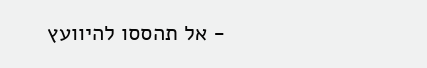- אל תהססו להיוועץ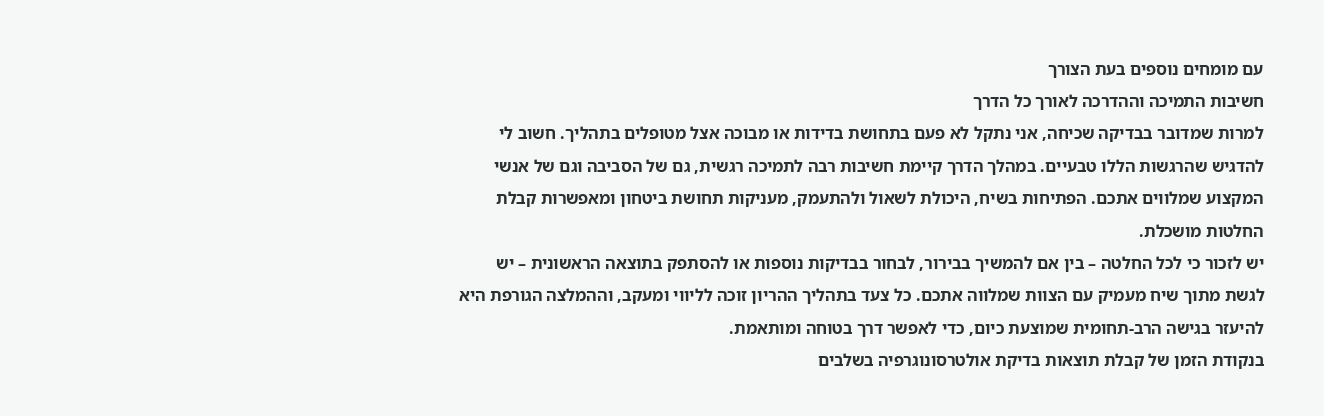עם מומחים נוספים בעת הצורך
חשיבות התמיכה וההדרכה לאורך כל הדרך
למרות שמדובר בבדיקה שכיחה, אני נתקל לא פעם בתחושת בדידות או מבוכה אצל מטופלים בתהליך. חשוב לי להדגיש שהרגשות הללו טבעיים. במהלך הדרך קיימת חשיבות רבה לתמיכה רגשית, גם של הסביבה וגם של אנשי המקצוע שמלווים אתכם. הפתיחות בשיח, היכולת לשאול ולהתעמק, מעניקות תחושת ביטחון ומאפשרות קבלת החלטות מושכלת.
יש לזכור כי לכל החלטה – בין אם להמשיך בבירור, לבחור בבדיקות נוספות או להסתפק בתוצאה הראשונית – יש לגשת מתוך שיח מעמיק עם הצוות שמלווה אתכם. כל צעד בתהליך ההריון זוכה לליווי ומעקב, וההמלצה הגורפת היא להיעזר בגישה הרב-תחומית שמוצעת כיום, כדי לאפשר דרך בטוחה ומותאמת.
בנקודת הזמן של קבלת תוצאות בדיקת אולטרסונוגרפיה בשלבים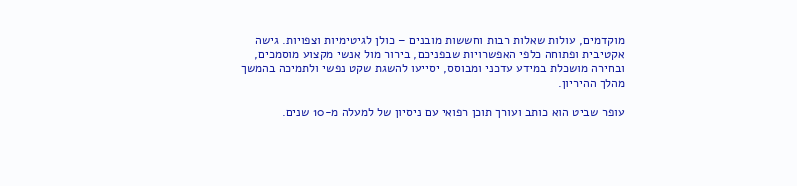מוקדמים, עולות שאלות רבות וחששות מובנים – כולן לגיטימיות וצפויות. גישה אקטיבית ופתוחה כלפי האפשרויות שבפניכם, בירור מול אנשי מקצוע מוסמכים, ובחירה מושכלת במידע עדכני ומבוסס, יסייעו להשגת שקט נפשי ולתמיכה בהמשך מהלך ההיריון.

עופר שביט הוא כותב ועורך תוכן רפואי עם ניסיון של למעלה מ-10 שנים.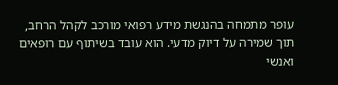עופר מתמחה בהנגשת מידע רפואי מורכב לקהל הרחב, תוך שמירה על דיוק מדעי. הוא עובד בשיתוף עם רופאים ואנשי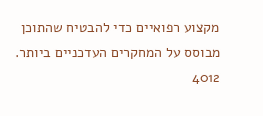מקצוע רפואיים כדי להבטיח שהתוכן מבוסס על המחקרים העדכניים ביותר.
4012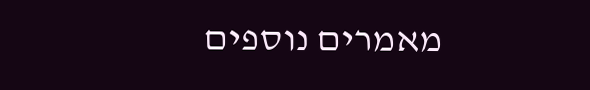מאמרים נוספים